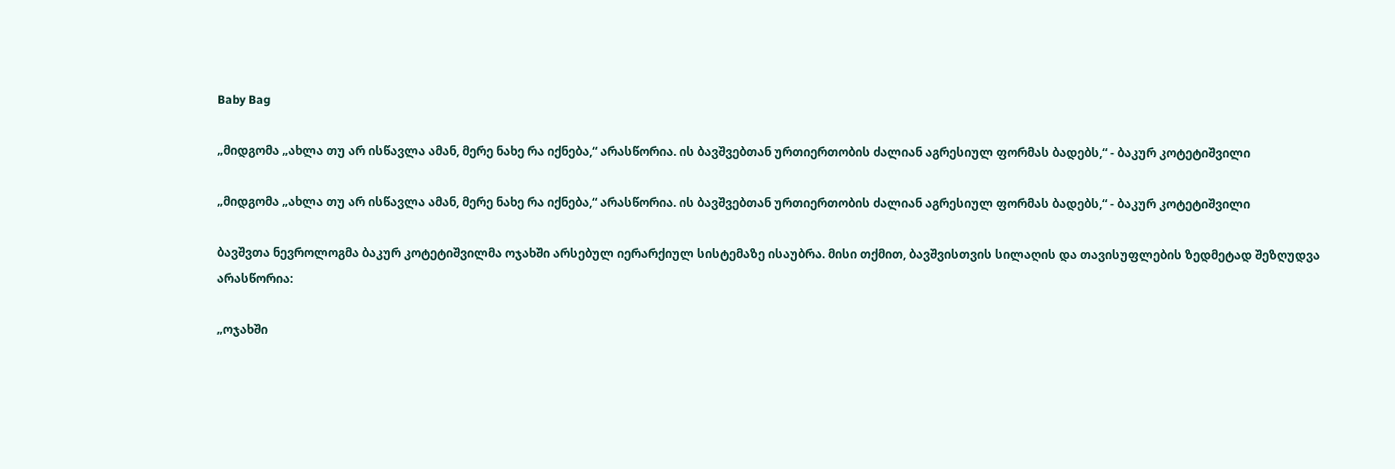Baby Bag

„მიდგომა „ახლა თუ არ ისწავლა ამან, მერე ნახე რა იქნება,“ არასწორია. ის ბავშვებთან ურთიერთობის ძალიან აგრესიულ ფორმას ბადებს,“ - ბაკურ კოტეტიშვილი

„მიდგომა „ახლა თუ არ ისწავლა ამან, მერე ნახე რა იქნება,“ არასწორია. ის ბავშვებთან ურთიერთობის ძალიან აგრესიულ ფორმას ბადებს,“ - ბაკურ კოტეტიშვილი

ბავშვთა ნევროლოგმა ბაკურ კოტეტიშვილმა ოჯახში არსებულ იერარქიულ სისტემაზე ისაუბრა. მისი თქმით, ბავშვისთვის სილაღის და თავისუფლების ზედმეტად შეზღუდვა არასწორია:

„ოჯახში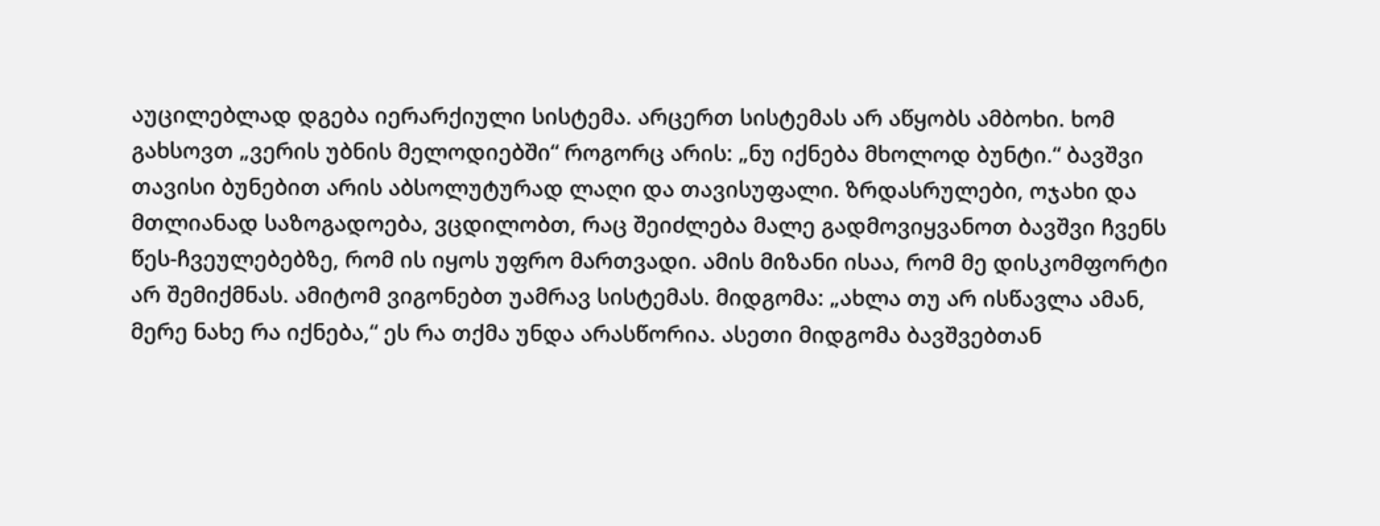აუცილებლად დგება იერარქიული სისტემა. არცერთ სისტემას არ აწყობს ამბოხი. ხომ გახსოვთ „ვერის უბნის მელოდიებში“ როგორც არის: „ნუ იქნება მხოლოდ ბუნტი.“ ბავშვი თავისი ბუნებით არის აბსოლუტურად ლაღი და თავისუფალი. ზრდასრულები, ოჯახი და მთლიანად საზოგადოება, ვცდილობთ, რაც შეიძლება მალე გადმოვიყვანოთ ბავშვი ჩვენს წეს-ჩვეულებებზე, რომ ის იყოს უფრო მართვადი. ამის მიზანი ისაა, რომ მე დისკომფორტი არ შემიქმნას. ამიტომ ვიგონებთ უამრავ სისტემას. მიდგომა: „ახლა თუ არ ისწავლა ამან, მერე ნახე რა იქნება,“ ეს რა თქმა უნდა არასწორია. ასეთი მიდგომა ბავშვებთან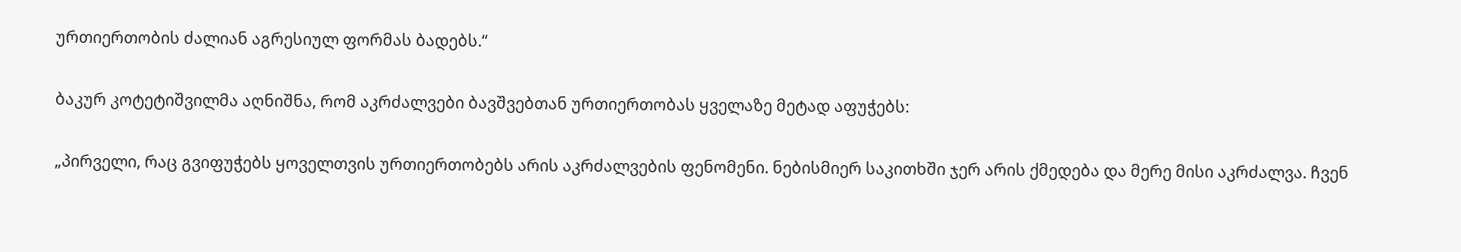ურთიერთობის ძალიან აგრესიულ ფორმას ბადებს.“

ბაკურ კოტეტიშვილმა აღნიშნა, რომ აკრძალვები ბავშვებთან ურთიერთობას ყველაზე მეტად აფუჭებს:

„პირველი, რაც გვიფუჭებს ყოველთვის ურთიერთობებს არის აკრძალვების ფენომენი. ნებისმიერ საკითხში ჯერ არის ქმედება და მერე მისი აკრძალვა. ჩვენ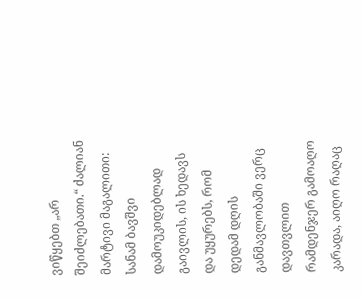ვიწყებთ „არ შეიძლებათი.“ ძალიან მარტივი მაგალითი: სანამ ბავშვი დამოუკიდებლად გაივლის, ის ხედავს და უყურებს, რომ დედამ დღის განმავლობაში ვერც დავთვლით რამდენჯერ გამოაღო კარადა, აიღო რაღაც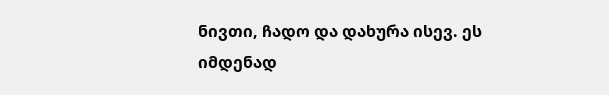ნივთი, ჩადო და დახურა ისევ. ეს იმდენად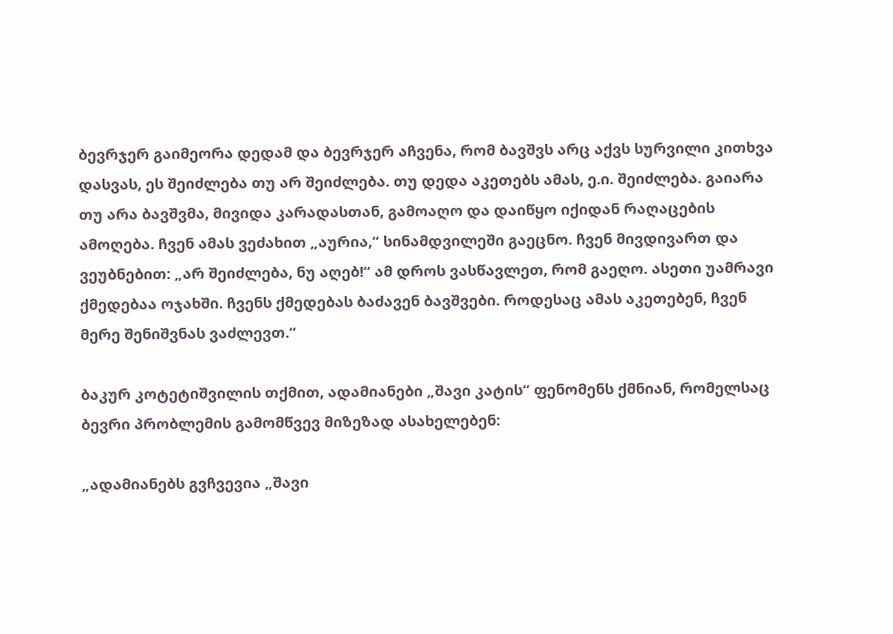ბევრჯერ გაიმეორა დედამ და ბევრჯერ აჩვენა, რომ ბავშვს არც აქვს სურვილი კითხვა დასვას, ეს შეიძლება თუ არ შეიძლება. თუ დედა აკეთებს ამას, ე.ი. შეიძლება. გაიარა თუ არა ბავშვმა, მივიდა კარადასთან, გამოაღო და დაიწყო იქიდან რაღაცების ამოღება. ჩვენ ამას ვეძახით „აურია,“ სინამდვილეში გაეცნო. ჩვენ მივდივართ და ვეუბნებით: „არ შეიძლება, ნუ აღებ!“ ამ დროს ვასწავლეთ, რომ გაეღო. ასეთი უამრავი ქმედებაა ოჯახში. ჩვენს ქმედებას ბაძავენ ბავშვები. როდესაც ამას აკეთებენ, ჩვენ მერე შენიშვნას ვაძლევთ.“

ბაკურ კოტეტიშვილის თქმით, ადამიანები „შავი კატის“ ფენომენს ქმნიან, რომელსაც ბევრი პრობლემის გამომწვევ მიზეზად ასახელებენ:

„ადამიანებს გვჩვევია „შავი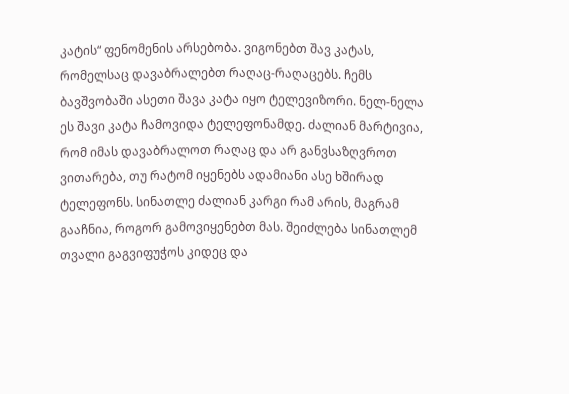კატის“ ფენომენის არსებობა. ვიგონებთ შავ კატას, რომელსაც დავაბრალებთ რაღაც-რაღაცებს. ჩემს ბავშვობაში ასეთი შავა კატა იყო ტელევიზორი. ნელ-ნელა ეს შავი კატა ჩამოვიდა ტელეფონამდე. ძალიან მარტივია, რომ იმას დავაბრალოთ რაღაც და არ განვსაზღვროთ ვითარება, თუ რატომ იყენებს ადამიანი ასე ხშირად ტელეფონს. სინათლე ძალიან კარგი რამ არის, მაგრამ გააჩნია, როგორ გამოვიყენებთ მას. შეიძლება სინათლემ თვალი გაგვიფუჭოს კიდეც და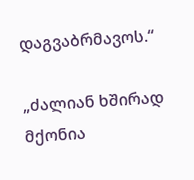დაგვაბრმავოს.“

„ძალიან ხშირად მქონია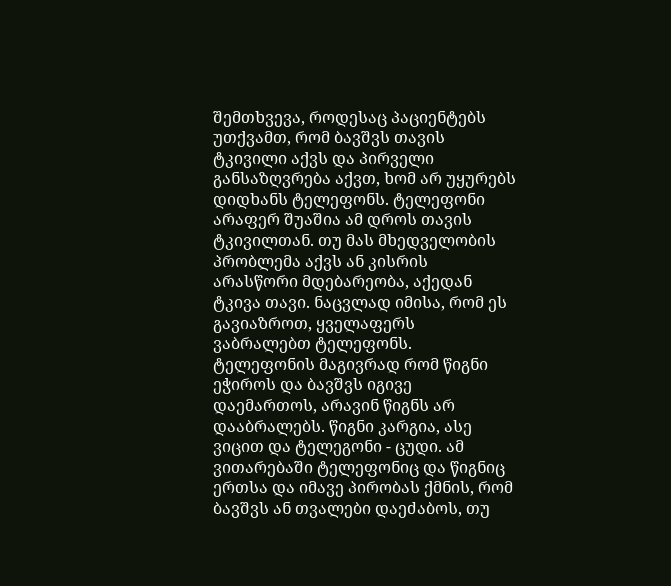შემთხვევა, როდესაც პაციენტებს უთქვამთ, რომ ბავშვს თავის ტკივილი აქვს და პირველი განსაზღვრება აქვთ, ხომ არ უყურებს დიდხანს ტელეფონს. ტელეფონი არაფერ შუაშია ამ დროს თავის ტკივილთან. თუ მას მხედველობის პრობლემა აქვს ან კისრის არასწორი მდებარეობა, აქედან ტკივა თავი. ნაცვლად იმისა, რომ ეს გავიაზროთ, ყველაფერს ვაბრალებთ ტელეფონს. ტელეფონის მაგივრად რომ წიგნი ეჭიროს და ბავშვს იგივე დაემართოს, არავინ წიგნს არ დააბრალებს. წიგნი კარგია, ასე ვიცით და ტელეგონი - ცუდი. ამ ვითარებაში ტელეფონიც და წიგნიც ერთსა და იმავე პირობას ქმნის, რომ ბავშვს ან თვალები დაეძაბოს, თუ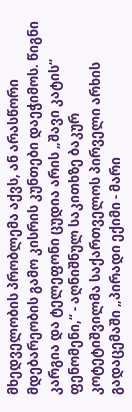მხედველობის პრობლემა აქვს, ან არასწორი მდებარეობის გამო კისრის კუნთები დაეჭიმოს. წიგნი კარგია და ტელეფონი ცუდია არის „შავი კატის“ ფენომენი,“ - აღნიშნულ საკითხზე ბაკურ კოტეტიშვილმა საქართველოს პირველი არხის გადაცემაში „პირადი ექიმი - მარი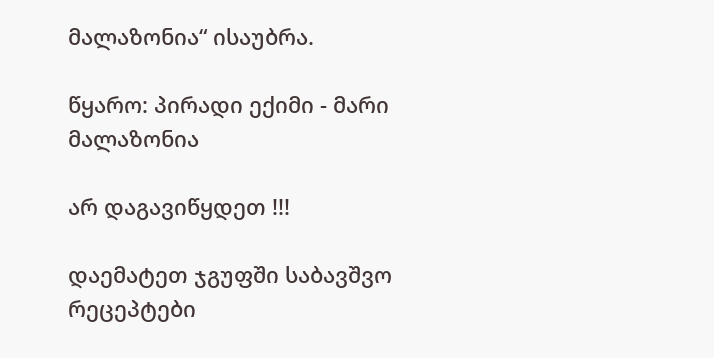მალაზონია“ ისაუბრა.

წყარო: პირადი ექიმი - მარი მალაზონია

არ დაგავიწყდეთ !!!

დაემატეთ ჯგუფში საბავშვო რეცეპტები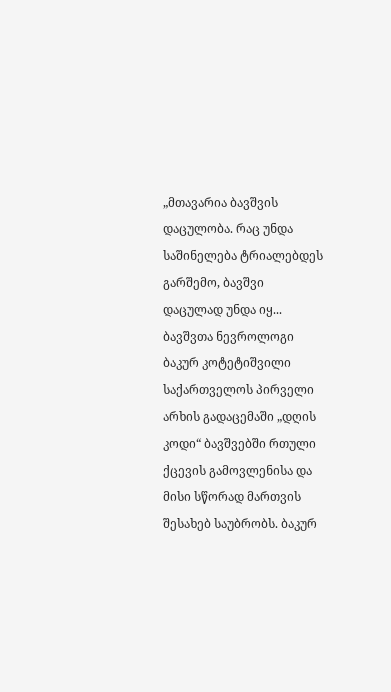„მთავარია ბავშვის დაცულობა. რაც უნდა საშინელება ტრიალებდეს გარშემო, ბავშვი დაცულად უნდა იყ...
ბავშვთა ნევროლოგი ბაკურ კოტეტიშვილი საქართველოს პირველი არხის გადაცემაში „დღის კოდი“ ბავშვებში რთული ქცევის გამოვლენისა და მისი სწორად მართვის შესახებ საუბრობს. ბაკურ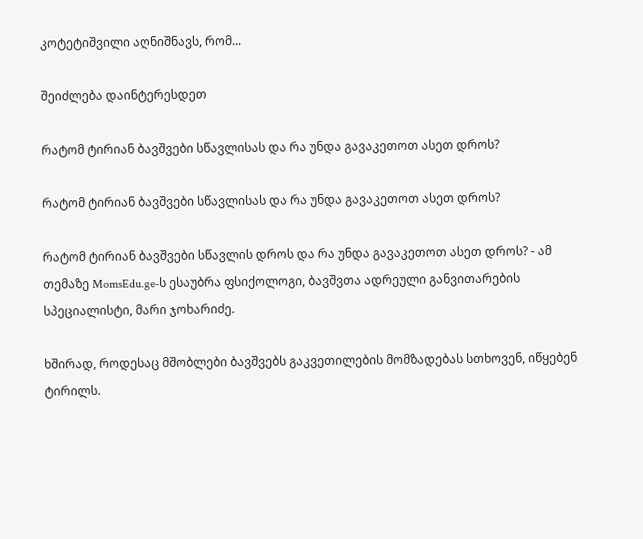კოტეტიშვილი აღნიშნავს, რომ...

შეიძლება დაინტერესდეთ

რატომ ტირიან ბავშვები სწავლისას და რა უნდა გავაკეთოთ ასეთ დროს?

რატომ ტირიან ბავშვები სწავლისას და რა უნდა გავაკეთოთ ასეთ დროს?

რატომ ტირიან ბავშვები სწავლის დროს და რა უნდა გავაკეთოთ ასეთ დროს? - ამ თემაზე MomsEdu.ge-ს ესაუბრა ფსიქოლოგი, ბავშვთა ადრეული განვითარების სპეციალისტი, მარი ჯოხარიძე.

ხშირად, როდესაც მშობლები ბავშვებს გაკვეთილების მომზადებას სთხოვენ, იწყებენ ტირილს.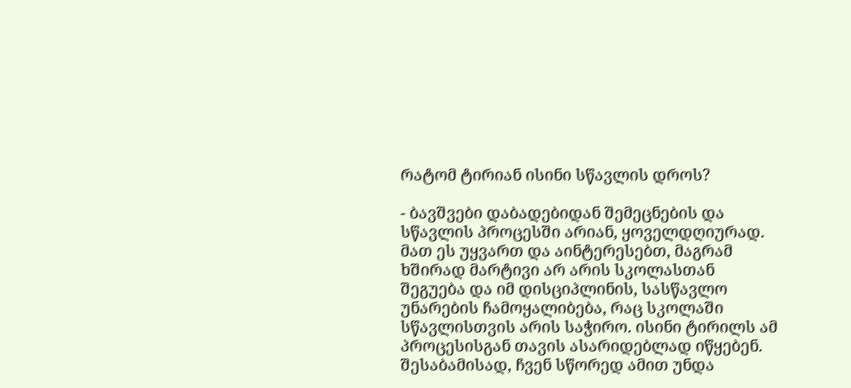რატომ ტირიან ისინი სწავლის დროს?

- ბავშვები დაბადებიდან შემეცნების და სწავლის პროცესში არიან, ყოველდღიურად. მათ ეს უყვართ და აინტერესებთ, მაგრამ ხშირად მარტივი არ არის სკოლასთან შეგუება და იმ დისციპლინის, სასწავლო უნარების ჩამოყალიბება, რაც სკოლაში სწავლისთვის არის საჭირო. ისინი ტირილს ამ პროცესისგან თავის ასარიდებლად იწყებენ. შესაბამისად, ჩვენ სწორედ ამით უნდა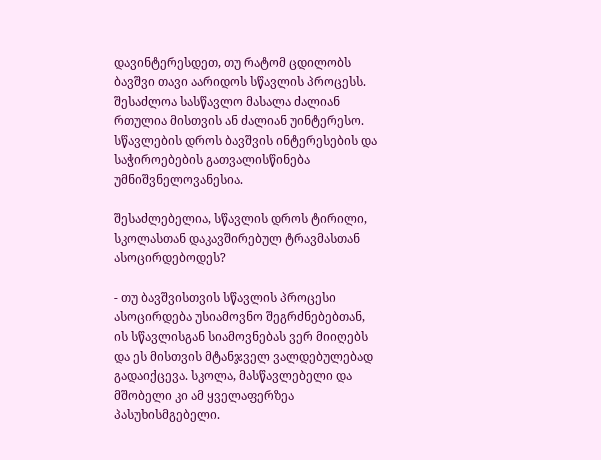დავინტერესდეთ, თუ რატომ ცდილობს ბავშვი თავი აარიდოს სწავლის პროცესს. შესაძლოა სასწავლო მასალა ძალიან რთულია მისთვის ან ძალიან უინტერესო. სწავლების დროს ბავშვის ინტერესების და საჭიროებების გათვალისწინება უმნიშვნელოვანესია.

შესაძლებელია, სწავლის დროს ტირილი, სკოლასთან დაკავშირებულ ტრავმასთან ასოცირდებოდეს?

- თუ ბავშვისთვის სწავლის პროცესი ასოცირდება უსიამოვნო შეგრძნებებთან, ის სწავლისგან სიამოვნებას ვერ მიიღებს და ეს მისთვის მტანჯველ ვალდებულებად გადაიქცევა. სკოლა, მასწავლებელი და მშობელი კი ამ ყველაფერზეა პასუხისმგებელი.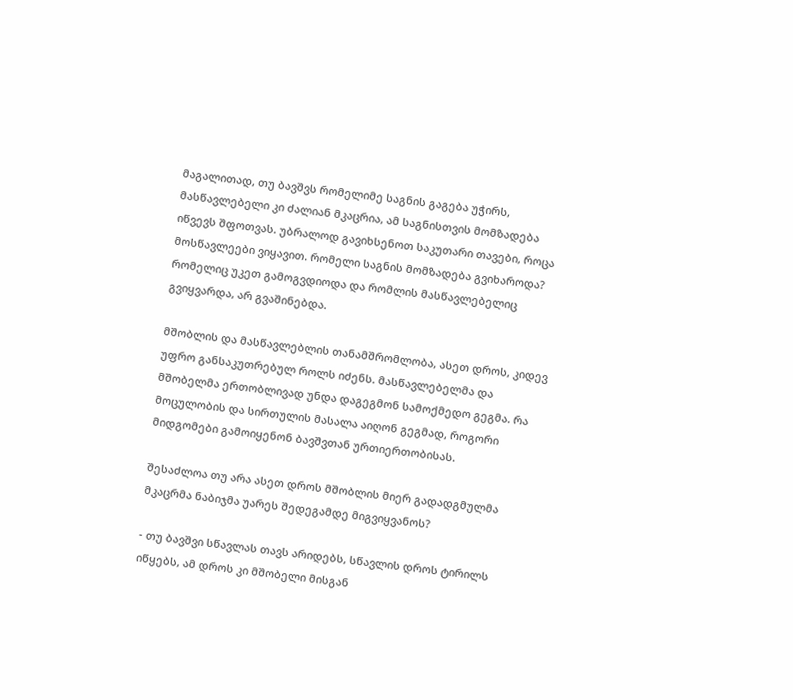მაგალითად, თუ ბავშვს რომელიმე საგნის გაგება უჭირს, მასწავლებელი კი ძალიან მკაცრია, ამ საგნისთვის მომზადება იწვევს შფოთვას. უბრალოდ გავიხსენოთ საკუთარი თავები, როცა მოსწავლეები ვიყავით. რომელი საგნის მომზადება გვიხაროდა? რომელიც უკეთ გამოგვდიოდა და რომლის მასწავლებელიც გვიყვარდა, არ გვაშინებდა.

მშობლის და მასწავლებლის თანამშრომლობა, ასეთ დროს, კიდევ უფრო განსაკუთრებულ როლს იძენს. მასწავლებელმა და მშობელმა ერთობლივად უნდა დაგეგმონ სამოქმედო გეგმა. რა მოცულობის და სირთულის მასალა აიღონ გეგმად, როგორი მიდგომები გამოიყენონ ბავშვთან ურთიერთობისას.

შესაძლოა თუ არა ასეთ დროს მშობლის მიერ გადადგმულმა მკაცრმა ნაბიჯმა უარეს შედეგამდე მიგვიყვანოს?

- თუ ბავშვი სწავლას თავს არიდებს, სწავლის დროს ტირილს იწყებს, ამ დროს კი მშობელი მისგან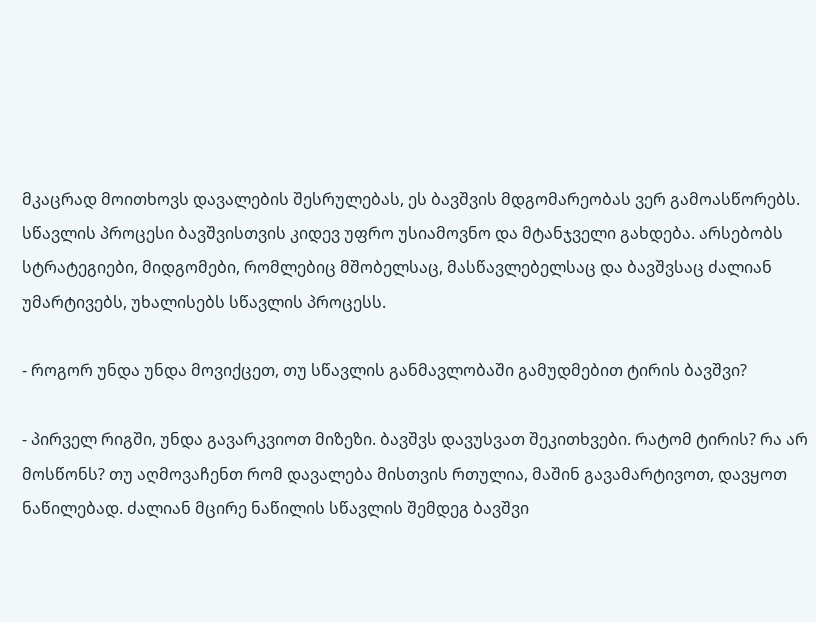მკაცრად მოითხოვს დავალების შესრულებას, ეს ბავშვის მდგომარეობას ვერ გამოასწორებს. სწავლის პროცესი ბავშვისთვის კიდევ უფრო უსიამოვნო და მტანჯველი გახდება. არსებობს სტრატეგიები, მიდგომები, რომლებიც მშობელსაც, მასწავლებელსაც და ბავშვსაც ძალიან უმარტივებს, უხალისებს სწავლის პროცესს.

- როგორ უნდა უნდა მოვიქცეთ, თუ სწავლის განმავლობაში გამუდმებით ტირის ბავშვი?

- პირველ რიგში, უნდა გავარკვიოთ მიზეზი. ბავშვს დავუსვათ შეკითხვები. რატომ ტირის? რა არ მოსწონს? თუ აღმოვაჩენთ რომ დავალება მისთვის რთულია, მაშინ გავამარტივოთ, დავყოთ ნაწილებად. ძალიან მცირე ნაწილის სწავლის შემდეგ ბავშვი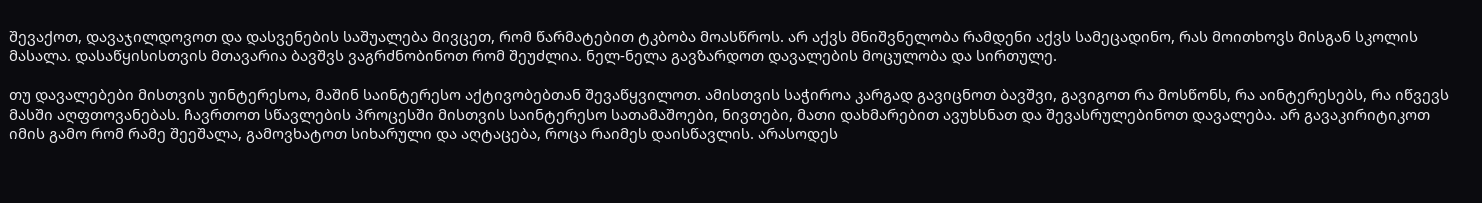შევაქოთ, დავაჯილდოვოთ და დასვენების საშუალება მივცეთ, რომ წარმატებით ტკბობა მოასწროს. არ აქვს მნიშვნელობა რამდენი აქვს სამეცადინო, რას მოითხოვს მისგან სკოლის მასალა. დასაწყისისთვის მთავარია ბავშვს ვაგრძნობინოთ რომ შეუძლია. ნელ-ნელა გავზარდოთ დავალების მოცულობა და სირთულე.

თუ დავალებები მისთვის უინტერესოა, მაშინ საინტერესო აქტივობებთან შევაწყვილოთ. ამისთვის საჭიროა კარგად გავიცნოთ ბავშვი, გავიგოთ რა მოსწონს, რა აინტერესებს, რა იწვევს მასში აღფთოვანებას. ჩავრთოთ სწავლების პროცესში მისთვის საინტერესო სათამაშოები, ნივთები, მათი დახმარებით ავუხსნათ და შევასრულებინოთ დავალება. არ გავაკირიტიკოთ იმის გამო რომ რამე შეეშალა, გამოვხატოთ სიხარული და აღტაცება, როცა რაიმეს დაისწავლის. არასოდეს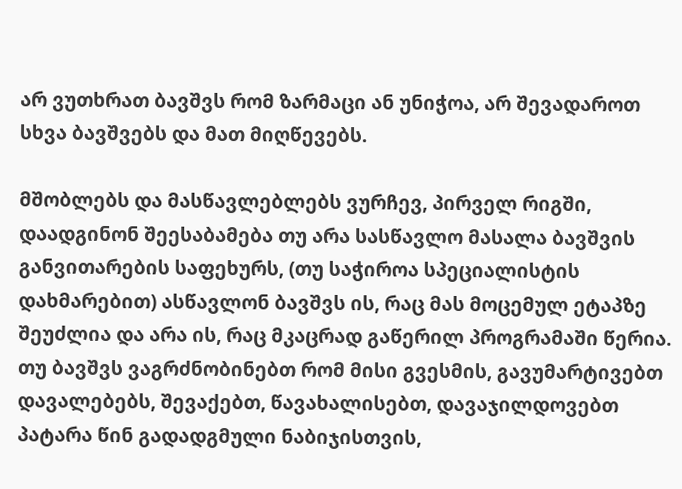არ ვუთხრათ ბავშვს რომ ზარმაცი ან უნიჭოა, არ შევადაროთ სხვა ბავშვებს და მათ მიღწევებს.

მშობლებს და მასწავლებლებს ვურჩევ, პირველ რიგში, დაადგინონ შეესაბამება თუ არა სასწავლო მასალა ბავშვის განვითარების საფეხურს, (თუ საჭიროა სპეციალისტის დახმარებით) ასწავლონ ბავშვს ის, რაც მას მოცემულ ეტაპზე შეუძლია და არა ის, რაც მკაცრად გაწერილ პროგრამაში წერია. თუ ბავშვს ვაგრძნობინებთ რომ მისი გვესმის, გავუმარტივებთ დავალებებს, შევაქებთ, წავახალისებთ, დავაჯილდოვებთ პატარა წინ გადადგმული ნაბიჯისთვის,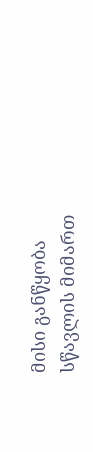მისი განწყობა სწავლის მიმართ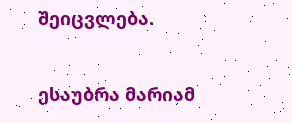შეიცვლება.

ესაუბრა მარიამ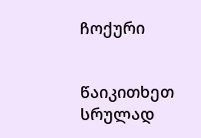ჩოქური


წაიკითხეთ სრულად